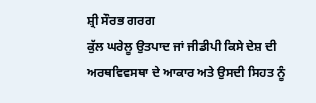ਸ਼੍ਰੀ ਸੌਰਭ ਗਰਗ
ਕੁੱਲ ਘਰੇਲੂ ਉਤਪਾਦ ਜਾਂ ਜੀਡੀਪੀ ਕਿਸੇ ਦੇਸ਼ ਦੀ ਅਰਥਵਿਵਸਥਾ ਦੇ ਆਕਾਰ ਅਤੇ ਉਸਦੀ ਸਿਹਤ ਨੂੰ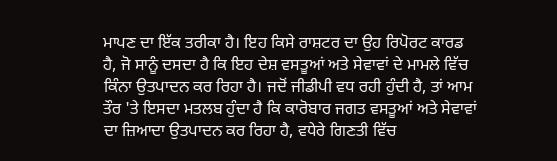ਮਾਪਣ ਦਾ ਇੱਕ ਤਰੀਕਾ ਹੈ। ਇਹ ਕਿਸੇ ਰਾਸ਼ਟਰ ਦਾ ਉਹ ਰਿਪੋਰਟ ਕਾਰਡ ਹੈ, ਜੋ ਸਾਨੂੰ ਦਸਦਾ ਹੈ ਕਿ ਇਹ ਦੇਸ਼ ਵਸਤੂਆਂ ਅਤੇ ਸੇਵਾਵਾਂ ਦੇ ਮਾਮਲੇ ਵਿੱਚ ਕਿੰਨਾ ਉਤਪਾਦਨ ਕਰ ਰਿਹਾ ਹੈ। ਜਦੋਂ ਜੀਡੀਪੀ ਵਧ ਰਹੀ ਹੁੰਦੀ ਹੈ, ਤਾਂ ਆਮ ਤੌਰ 'ਤੇ ਇਸਦਾ ਮਤਲਬ ਹੁੰਦਾ ਹੈ ਕਿ ਕਾਰੋਬਾਰ ਜਗਤ ਵਸਤੂਆਂ ਅਤੇ ਸੇਵਾਵਾਂ ਦਾ ਜ਼ਿਆਦਾ ਉਤਪਾਦਨ ਕਰ ਰਿਹਾ ਹੈ, ਵਧੇਰੇ ਗਿਣਤੀ ਵਿੱਚ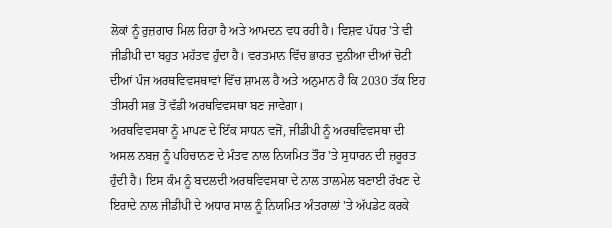ਲੋਕਾਂ ਨੂੰ ਰੁਜ਼ਗਾਰ ਮਿਲ ਰਿਹਾ ਹੈ ਅਤੇ ਆਮਦਨ ਵਧ ਰਹੀ ਹੈ। ਵਿਸ਼ਵ ਪੱਧਰ 'ਤੇ ਵੀ ਜੀਡੀਪੀ ਦਾ ਬਹੁਤ ਮਹੱਤਵ ਹੁੰਦਾ ਹੈ। ਵਰਤਮਾਨ ਵਿੱਚ ਭਾਰਤ ਦੁਨੀਆ ਦੀਆਂ ਚੋਟੀ ਦੀਆਂ ਪੰਜ ਅਰਥਵਿਵਸਥਾਵਾਂ ਵਿੱਚ ਸ਼ਾਮਲ ਹੈ ਅਤੇ ਅਨੁਮਾਨ ਹੈ ਕਿ 2030 ਤੱਕ ਇਹ ਤੀਸਰੀ ਸਭ ਤੋਂ ਵੱਡੀ ਅਰਥਵਿਵਸਥਾ ਬਣ ਜਾਵੇਗਾ।
ਅਰਥਵਿਵਸਥਾ ਨੂੰ ਮਾਪਣ ਦੇ ਇੱਕ ਸਾਧਨ ਵਜੋਂ, ਜੀਡੀਪੀ ਨੂੰ ਅਰਥਵਿਵਸਥਾ ਦੀ ਅਸਲ ਨਬਜ਼ ਨੂੰ ਪਹਿਚਾਨਣ ਦੇ ਮੰਤਵ ਨਾਲ ਨਿਯਮਿਤ ਤੌਰ 'ਤੇ ਸੁਧਾਰਨ ਦੀ ਜ਼ਰੂਰਤ ਹੁੰਦੀ ਹੈ। ਇਸ ਕੰਮ ਨੂੰ ਬਦਲਦੀ ਅਰਥਵਿਵਸਥਾ ਦੇ ਨਾਲ ਤਾਲਮੇਲ ਬਣਾਈ ਰੱਖਣ ਦੇ ਇਰਾਦੇ ਨਾਲ ਜੀਡੀਪੀ ਦੇ ਅਧਾਰ ਸਾਲ ਨੂੰ ਨਿਯਮਿਤ ਅੰਤਰਾਲਾਂ 'ਤੇ ਅੱਪਡੇਟ ਕਰਕੇ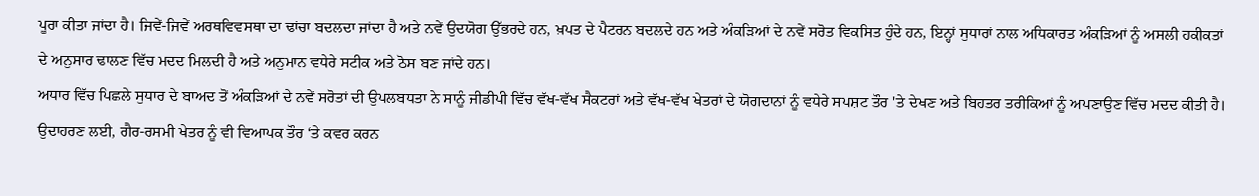ਪੂਰਾ ਕੀਤਾ ਜਾਂਦਾ ਹੈ। ਜਿਵੇਂ-ਜਿਵੇਂ ਅਰਥਵਿਵਸਥਾ ਦਾ ਢਾਂਚਾ ਬਦਲਦਾ ਜਾਂਦਾ ਹੈ ਅਤੇ ਨਵੇਂ ਉਦਯੋਗ ਉੱਭਰਦੇ ਹਨ, ਖ਼ਪਤ ਦੇ ਪੈਟਰਨ ਬਦਲਦੇ ਹਨ ਅਤੇ ਅੰਕੜਿਆਂ ਦੇ ਨਵੇਂ ਸਰੋਤ ਵਿਕਸਿਤ ਹੁੰਦੇ ਹਨ, ਇਨ੍ਹਾਂ ਸੁਧਾਰਾਂ ਨਾਲ ਅਧਿਕਾਰਤ ਅੰਕੜਿਆਂ ਨੂੰ ਅਸਲੀ ਹਕੀਕਤਾਂ ਦੇ ਅਨੁਸਾਰ ਢਾਲਣ ਵਿੱਚ ਮਦਦ ਮਿਲਦੀ ਹੈ ਅਤੇ ਅਨੁਮਾਨ ਵਧੇਰੇ ਸਟੀਕ ਅਤੇ ਠੋਸ ਬਣ ਜਾਂਦੇ ਹਨ।
ਅਧਾਰ ਵਿੱਚ ਪਿਛਲੇ ਸੁਧਾਰ ਦੇ ਬਾਅਦ ਤੋਂ ਅੰਕੜਿਆਂ ਦੇ ਨਵੇਂ ਸਰੋਤਾਂ ਦੀ ਉਪਲਬਧਤਾ ਨੇ ਸਾਨੂੰ ਜੀਡੀਪੀ ਵਿੱਚ ਵੱਖ-ਵੱਖ ਸੈਕਟਰਾਂ ਅਤੇ ਵੱਖ-ਵੱਖ ਖੇਤਰਾਂ ਦੇ ਯੋਗਦਾਨਾਂ ਨੂੰ ਵਧੇਰੇ ਸਪਸ਼ਟ ਤੌਰ 'ਤੇ ਦੇਖਣ ਅਤੇ ਬਿਹਤਰ ਤਰੀਕਿਆਂ ਨੂੰ ਅਪਣਾਉਣ ਵਿੱਚ ਮਦਦ ਕੀਤੀ ਹੈ। ਉਦਾਹਰਣ ਲਈ, ਗੈਰ-ਰਸਮੀ ਖੇਤਰ ਨੂੰ ਵੀ ਵਿਆਪਕ ਤੌਰ ‘ਤੇ ਕਵਰ ਕਰਨ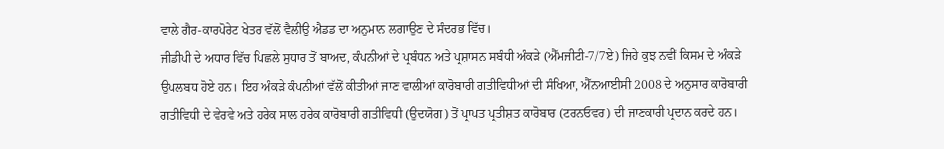ਵਾਲੇ ਗੈਰ-ਕਾਰਪੋਰੇਟ ਖੇਤਰ ਵੱਲੋਂ ਵੈਲੀਉ ਐਡਡ ਦਾ ਅਨੁਮਾਨ ਲਗਾਉਣ ਦੇ ਸੰਦਰਭ ਵਿੱਚ।
ਜੀਡੀਪੀ ਦੇ ਅਧਾਰ ਵਿੱਚ ਪਿਛਲੇ ਸੁਧਾਰ ਤੋਂ ਬਾਅਦ, ਕੰਪਨੀਆਂ ਦੇ ਪ੍ਰਬੰਧਨ ਅਤੇ ਪ੍ਰਸ਼ਾਸਨ ਸਬੰਧੀ ਅੰਕੜੇ (ਐੱਮਜੀਟੀ-7/7ਏ) ਜਿਹੇ ਕੁਝ ਨਵੀਂ ਕਿਸਮ ਦੇ ਅੰਕੜੇ ਉਪਲਬਧ ਹੋਏ ਹਨ। ਇਹ ਅੰਕੜੇ ਕੰਪਨੀਆਂ ਵੱਲੋਂ ਕੀਤੀਆਂ ਜਾਣ ਵਾਲੀਆਂ ਕਾਰੋਬਾਰੀ ਗਤੀਵਿਧੀਆਂ ਦੀ ਸੰਖਿਆ, ਐੱਨਆਈਸੀ 2008 ਦੇ ਅਨੁਸਾਰ ਕਾਰੋਬਾਰੀ ਗਤੀਵਿਧੀ ਦੇ ਵੇਰਵੇ ਅਤੇ ਹਰੇਕ ਸਾਲ ਹਰੇਕ ਕਾਰੋਬਾਰੀ ਗਤੀਵਿਧੀ (ਉਦਯੋਗ) ਤੋਂ ਪ੍ਰਾਪਤ ਪ੍ਰਤੀਸ਼ਤ ਕਾਰੋਬਾਰ (ਟਰਨਓਵਰ) ਦੀ ਜਾਣਕਾਰੀ ਪ੍ਰਦਾਨ ਕਰਦੇ ਹਨ।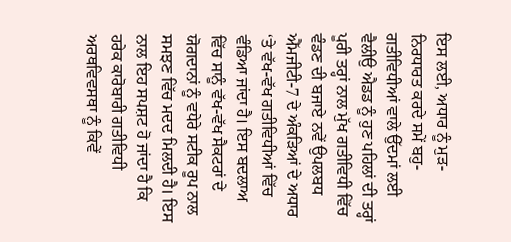ਇਸ ਲਈ, ਅਧਾਰ ਨੂੰ ਮੁੜ-ਨਿਰਧਾਰਤ ਕਰਦੇ ਸਮੇਂ ਬਹੁ-ਗਤੀਵਿਧੀਆਂ ਵਾਲੇ ਉੱਦਮਾਂ ਲਈ ਵੈਲੀਉ ਐਡਡ ਨੂੰ ਹੁਣ ਪਹਿਲਾਂ ਦੀ ਤਰ੍ਹਾਂ ਪੂਰੀ ਤਰ੍ਹਾਂ ਨਾਲ ਮੁੱਖ ਗਤੀਵਿਧੀ ਵਿੱਚ ਵੰਡਣ ਦੀ ਬਜਾਏ ਨਵੇਂ ਉਪਲਬਧ ਐੱਮਜੀਟੀ-7 ਦੇ ਅੰਕੜਿਆਂ ਦੇ ਅਧਾਰ ‘ਤੇ ਵੱਖ-ਵੱਖ ਗਤੀਵਿਧੀਆਂ ਵਿੱਚ ਵੰਡਿਆ ਜਾਂਦਾ ਹੈ। ਇਸ ਬਦਲਾਅ ਵਿੱਚ ਸਾਨੂੰ ਵੱਖ-ਵੱਖ ਸੈਕਟਰਾਂ ਦੇ ਯੋਗਦਾਨਾਂ ਨੂੰ ਵਧੇਰੇ ਸਟੀਕ ਰੂਪ ਨਾਲ ਸਮਝਣ ਵਿੱਚ ਮਦਦ ਮਿਲਦੀ ਹੈ। ਇਸ ਨਾਲ ਇਹ ਸਪਸ਼ਟ ਹੋ ਜਾਂਦਾ ਹੈ ਕਿ ਹਰੇਕ ਕਾਰੋਬਾਰੀ ਗਤੀਵਿਧੀ ਅਰਥਵਿਵਸਥਾ ਨੂੰ ਕਿਵੇਂ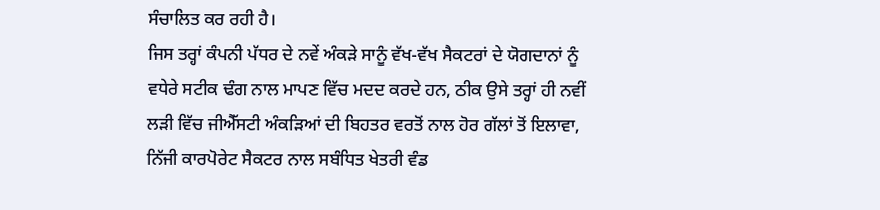ਸੰਚਾਲਿਤ ਕਰ ਰਹੀ ਹੈ।
ਜਿਸ ਤਰ੍ਹਾਂ ਕੰਪਨੀ ਪੱਧਰ ਦੇ ਨਵੇਂ ਅੰਕੜੇ ਸਾਨੂੰ ਵੱਖ-ਵੱਖ ਸੈਕਟਰਾਂ ਦੇ ਯੋਗਦਾਨਾਂ ਨੂੰ ਵਧੇਰੇ ਸਟੀਕ ਢੰਗ ਨਾਲ ਮਾਪਣ ਵਿੱਚ ਮਦਦ ਕਰਦੇ ਹਨ, ਠੀਕ ਉਸੇ ਤਰ੍ਹਾਂ ਹੀ ਨਵੀਂ ਲੜੀ ਵਿੱਚ ਜੀਐੱਸਟੀ ਅੰਕੜਿਆਂ ਦੀ ਬਿਹਤਰ ਵਰਤੋਂ ਨਾਲ ਹੋਰ ਗੱਲਾਂ ਤੋਂ ਇਲਾਵਾ, ਨਿੱਜੀ ਕਾਰਪੋਰੇਟ ਸੈਕਟਰ ਨਾਲ ਸਬੰਧਿਤ ਖੇਤਰੀ ਵੰਡ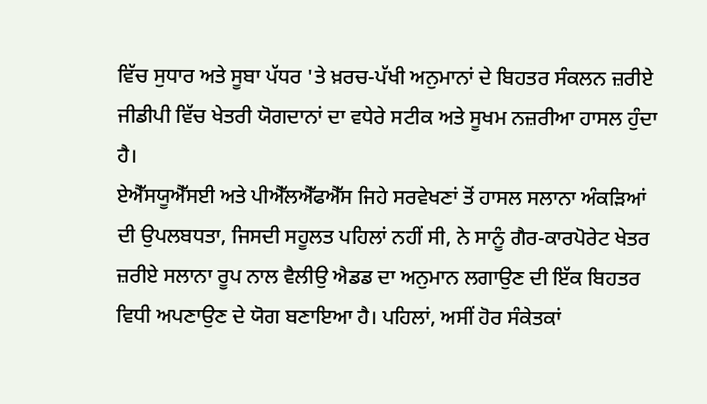ਵਿੱਚ ਸੁਧਾਰ ਅਤੇ ਸੂਬਾ ਪੱਧਰ 'ਤੇ ਖ਼ਰਚ-ਪੱਖੀ ਅਨੁਮਾਨਾਂ ਦੇ ਬਿਹਤਰ ਸੰਕਲਨ ਜ਼ਰੀਏ ਜੀਡੀਪੀ ਵਿੱਚ ਖੇਤਰੀ ਯੋਗਦਾਨਾਂ ਦਾ ਵਧੇਰੇ ਸਟੀਕ ਅਤੇ ਸੂਖਮ ਨਜ਼ਰੀਆ ਹਾਸਲ ਹੁੰਦਾ ਹੈ।
ਏਐੱਸਯੂਐੱਸਈ ਅਤੇ ਪੀਐੱਲਐੱਫਐੱਸ ਜਿਹੇ ਸਰਵੇਖਣਾਂ ਤੋਂ ਹਾਸਲ ਸਲਾਨਾ ਅੰਕੜਿਆਂ ਦੀ ਉਪਲਬਧਤਾ, ਜਿਸਦੀ ਸਹੂਲਤ ਪਹਿਲਾਂ ਨਹੀਂ ਸੀ, ਨੇ ਸਾਨੂੰ ਗੈਰ-ਕਾਰਪੋਰੇਟ ਖੇਤਰ ਜ਼ਰੀਏ ਸਲਾਨਾ ਰੂਪ ਨਾਲ ਵੈਲੀਉ ਐਡਡ ਦਾ ਅਨੁਮਾਨ ਲਗਾਉਣ ਦੀ ਇੱਕ ਬਿਹਤਰ ਵਿਧੀ ਅਪਣਾਉਣ ਦੇ ਯੋਗ ਬਣਾਇਆ ਹੈ। ਪਹਿਲਾਂ, ਅਸੀਂ ਹੋਰ ਸੰਕੇਤਕਾਂ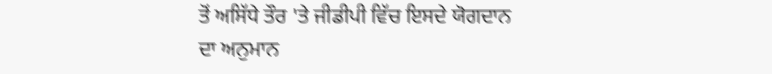ਤੋਂ ਅਸਿੱਧੇ ਤੌਰ 'ਤੇ ਜੀਡੀਪੀ ਵਿੱਚ ਇਸਦੇ ਯੋਗਦਾਨ ਦਾ ਅਨੁਮਾਨ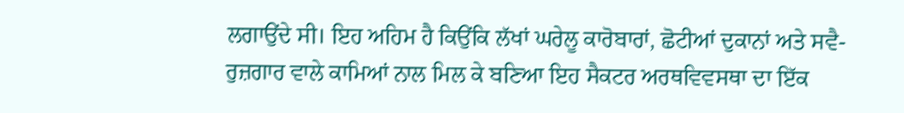ਲਗਾਉਂਦੇ ਸੀ। ਇਹ ਅਹਿਮ ਹੈ ਕਿਉਂਕਿ ਲੱਖਾਂ ਘਰੇਲੂ ਕਾਰੋਬਾਰਾਂ, ਛੋਟੀਆਂ ਦੁਕਾਨਾਂ ਅਤੇ ਸਵੈ-ਰੁਜ਼ਗਾਰ ਵਾਲੇ ਕਾਮਿਆਂ ਨਾਲ ਮਿਲ ਕੇ ਬਣਿਆ ਇਹ ਸੈਕਟਰ ਅਰਥਵਿਵਸਥਾ ਦਾ ਇੱਕ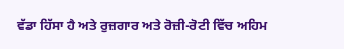ਵੱਡਾ ਹਿੱਸਾ ਹੈ ਅਤੇ ਰੁਜ਼ਗਾਰ ਅਤੇ ਰੋਜ਼ੀ-ਰੋਟੀ ਵਿੱਚ ਅਹਿਮ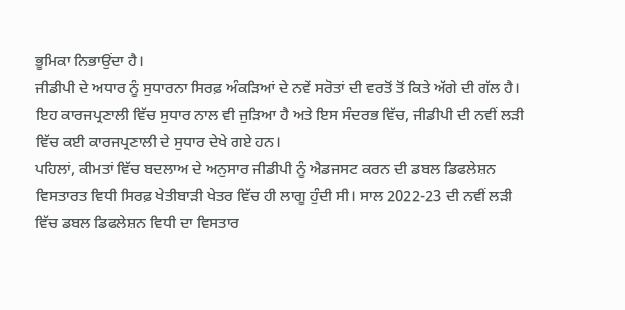ਭੂਮਿਕਾ ਨਿਭਾਉਂਦਾ ਹੈ।
ਜੀਡੀਪੀ ਦੇ ਅਧਾਰ ਨੂੰ ਸੁਧਾਰਨਾ ਸਿਰਫ਼ ਅੰਕੜਿਆਂ ਦੇ ਨਵੇਂ ਸਰੋਤਾਂ ਦੀ ਵਰਤੋਂ ਤੋਂ ਕਿਤੇ ਅੱਗੇ ਦੀ ਗੱਲ ਹੈ। ਇਹ ਕਾਰਜਪ੍ਰਣਾਲੀ ਵਿੱਚ ਸੁਧਾਰ ਨਾਲ ਵੀ ਜੁੜਿਆ ਹੈ ਅਤੇ ਇਸ ਸੰਦਰਭ ਵਿੱਚ, ਜੀਡੀਪੀ ਦੀ ਨਵੀਂ ਲੜੀ ਵਿੱਚ ਕਈ ਕਾਰਜਪ੍ਰਣਾਲੀ ਦੇ ਸੁਧਾਰ ਦੇਖੇ ਗਏ ਹਨ।
ਪਹਿਲਾਂ, ਕੀਮਤਾਂ ਵਿੱਚ ਬਦਲਾਅ ਦੇ ਅਨੁਸਾਰ ਜੀਡੀਪੀ ਨੂੰ ਐਡਜਸਟ ਕਰਨ ਦੀ ਡਬਲ ਡਿਫਲੇਸ਼ਨ ਵਿਸਤਾਰਤ ਵਿਧੀ ਸਿਰਫ਼ ਖੇਤੀਬਾੜੀ ਖੇਤਰ ਵਿੱਚ ਹੀ ਲਾਗੂ ਹੁੰਦੀ ਸੀ। ਸਾਲ 2022-23 ਦੀ ਨਵੀਂ ਲੜੀ ਵਿੱਚ ਡਬਲ ਡਿਫਲੇਸ਼ਨ ਵਿਧੀ ਦਾ ਵਿਸਤਾਰ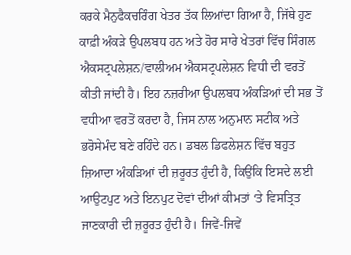ਕਰਕੇ ਮੈਨੁਫੈਕਚਰਿੰਗ ਖੇਤਰ ਤੱਕ ਲਿਆਂਦਾ ਗਿਆ ਹੈ, ਜਿੱਥੇ ਹੁਣ ਕਾਫ਼ੀ ਅੰਕੜੇ ਉਪਲਬਧ ਹਨ ਅਤੇ ਹੋਰ ਸਾਰੇ ਖੇਤਰਾਂ ਵਿੱਚ ਸਿੰਗਲ ਐਕਸਟ੍ਰਪਲੇਸ਼ਨ/ਵਾਲੀਅਮ ਐਕਸਟ੍ਰਪਲੇਸ਼ਨ ਵਿਧੀ ਦੀ ਵਰਤੋਂ ਕੀਤੀ ਜਾਂਦੀ ਹੈ। ਇਹ ਨਜ਼ਰੀਆ ਉਪਲਬਧ ਅੰਕੜਿਆਂ ਦੀ ਸਭ ਤੋਂ ਵਧੀਆ ਵਰਤੋਂ ਕਰਦਾ ਹੈ, ਜਿਸ ਨਾਲ ਅਨੁਮਾਨ ਸਟੀਕ ਅਤੇ ਭਰੋਸੇਮੰਦ ਬਣੇ ਰਹਿੰਦੇ ਹਨ। ਡਬਲ ਡਿਫਲੇਸ਼ਨ ਵਿੱਚ ਬਹੁਤ ਜ਼ਿਆਦਾ ਅੰਕੜਿਆਂ ਦੀ ਜ਼ਰੂਰਤ ਹੁੰਦੀ ਹੈ, ਕਿਉਂਕਿ ਇਸਦੇ ਲਈ ਆਉਟਪੁਟ ਅਤੇ ਇਨਪੁਟ ਦੋਵਾਂ ਦੀਆਂ ਕੀਮਤਾਂ ‘ਤੇ ਵਿਸਤ੍ਰਿਤ ਜਾਣਕਾਰੀ ਦੀ ਜ਼ਰੂਰਤ ਹੁੰਦੀ ਹੈ। ਜਿਵੇਂ-ਜਿਵੇਂ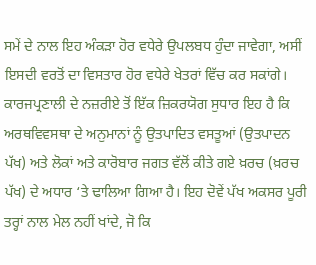ਸਮੇਂ ਦੇ ਨਾਲ ਇਹ ਅੰਕੜਾ ਹੋਰ ਵਧੇਰੇ ਉਪਲਬਧ ਹੁੰਦਾ ਜਾਵੇਗਾ, ਅਸੀਂ ਇਸਦੀ ਵਰਤੋਂ ਦਾ ਵਿਸਤਾਰ ਹੋਰ ਵਧੇਰੇ ਖੇਤਰਾਂ ਵਿੱਚ ਕਰ ਸਕਾਂਗੇ।
ਕਾਰਜਪ੍ਰਣਾਲੀ ਦੇ ਨਜ਼ਰੀਏ ਤੋਂ ਇੱਕ ਜ਼ਿਕਰਯੋਗ ਸੁਧਾਰ ਇਹ ਹੈ ਕਿ ਅਰਥਵਿਵਸਥਾ ਦੇ ਅਨੁਮਾਨਾਂ ਨੂੰ ਉਤਪਾਦਿਤ ਵਸਤੂਆਂ (ਉਤਪਾਦਨ ਪੱਖ) ਅਤੇ ਲੋਕਾਂ ਅਤੇ ਕਾਰੋਬਾਰ ਜਗਤ ਵੱਲੋਂ ਕੀਤੇ ਗਏ ਖ਼ਰਚ (ਖ਼ਰਚ ਪੱਖ) ਦੇ ਅਧਾਰ ‘ਤੇ ਢਾਲਿਆ ਗਿਆ ਹੈ। ਇਹ ਦੋਵੇਂ ਪੱਖ ਅਕਸਰ ਪੂਰੀ ਤਰ੍ਹਾਂ ਨਾਲ ਮੇਲ ਨਹੀਂ ਖਾਂਦੇ, ਜੋ ਕਿ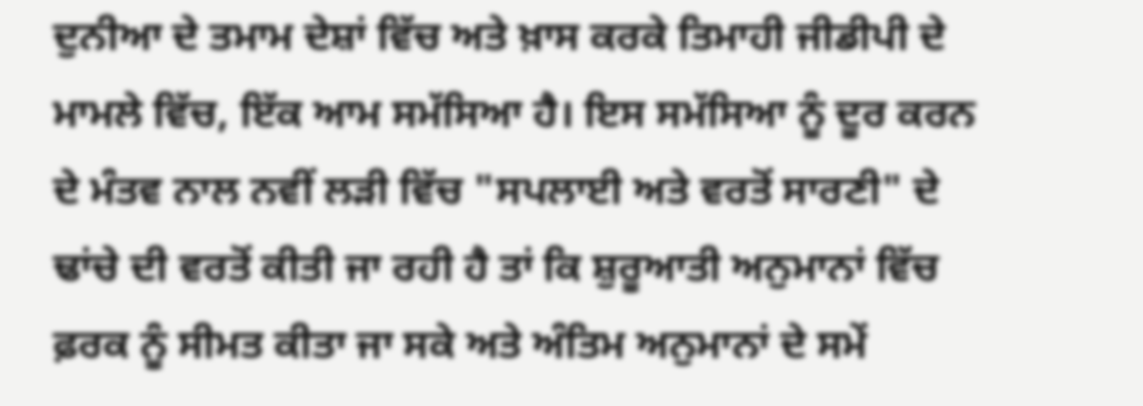ਦੁਨੀਆ ਦੇ ਤਮਾਮ ਦੇਸ਼ਾਂ ਵਿੱਚ ਅਤੇ ਖ਼ਾਸ ਕਰਕੇ ਤਿਮਾਹੀ ਜੀਡੀਪੀ ਦੇ ਮਾਮਲੇ ਵਿੱਚ, ਇੱਕ ਆਮ ਸਮੱਸਿਆ ਹੈ। ਇਸ ਸਮੱਸਿਆ ਨੂੰ ਦੂਰ ਕਰਨ ਦੇ ਮੰਤਵ ਨਾਲ ਨਵੀਂ ਲੜੀ ਵਿੱਚ "ਸਪਲਾਈ ਅਤੇ ਵਰਤੋਂ ਸਾਰਣੀ" ਦੇ ਢਾਂਚੇ ਦੀ ਵਰਤੋਂ ਕੀਤੀ ਜਾ ਰਹੀ ਹੈ ਤਾਂ ਕਿ ਸ਼ੁਰੂਆਤੀ ਅਨੁਮਾਨਾਂ ਵਿੱਚ ਫ਼ਰਕ ਨੂੰ ਸੀਮਤ ਕੀਤਾ ਜਾ ਸਕੇ ਅਤੇ ਅੰਤਿਮ ਅਨੁਮਾਨਾਂ ਦੇ ਸਮੇਂ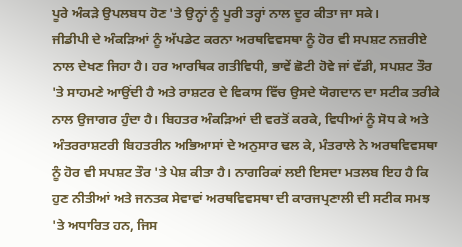ਪੂਰੇ ਅੰਕੜੇ ਉਪਲਬਧ ਹੋਣ 'ਤੇ ਉਨ੍ਹਾਂ ਨੂੰ ਪੂਰੀ ਤਰ੍ਹਾਂ ਨਾਲ ਦੂਰ ਕੀਤਾ ਜਾ ਸਕੇ।
ਜੀਡੀਪੀ ਦੇ ਅੰਕੜਿਆਂ ਨੂੰ ਅੱਪਡੇਟ ਕਰਨਾ ਅਰਥਵਿਵਸਥਾ ਨੂੰ ਹੋਰ ਵੀ ਸਪਸ਼ਟ ਨਜ਼ਰੀਏ ਨਾਲ ਦੇਖਣ ਜਿਹਾ ਹੈ। ਹਰ ਆਰਥਿਕ ਗਤੀਵਿਧੀ, ਭਾਵੇਂ ਛੋਟੀ ਹੋਵੇ ਜਾਂ ਵੱਡੀ, ਸਪਸ਼ਟ ਤੌਰ 'ਤੇ ਸਾਹਮਣੇ ਆਉਂਦੀ ਹੈ ਅਤੇ ਰਾਸ਼ਟਰ ਦੇ ਵਿਕਾਸ ਵਿੱਚ ਉਸਦੇ ਯੋਗਦਾਨ ਦਾ ਸਟੀਕ ਤਰੀਕੇ ਨਾਲ ਉਜਾਗਰ ਹੁੰਦਾ ਹੈ। ਬਿਹਤਰ ਅੰਕੜਿਆਂ ਦੀ ਵਰਤੋਂ ਕਰਕੇ, ਵਿਧੀਆਂ ਨੂੰ ਸੋਧ ਕੇ ਅਤੇ ਅੰਤਰਰਾਸ਼ਟਰੀ ਬਿਹਤਰੀਨ ਅਭਿਆਸਾਂ ਦੇ ਅਨੁਸਾਰ ਢਲ ਕੇ, ਮੰਤਰਾਲੇ ਨੇ ਅਰਥਵਿਵਸਥਾ ਨੂੰ ਹੋਰ ਵੀ ਸਪਸ਼ਟ ਤੌਰ 'ਤੇ ਪੇਸ਼ ਕੀਤਾ ਹੈ। ਨਾਗਰਿਕਾਂ ਲਈ ਇਸਦਾ ਮਤਲਬ ਇਹ ਹੈ ਕਿ ਹੁਣ ਨੀਤੀਆਂ ਅਤੇ ਜਨਤਕ ਸੇਵਾਵਾਂ ਅਰਥਵਿਵਸਥਾ ਦੀ ਕਾਰਜਪ੍ਰਣਾਲੀ ਦੀ ਸਟੀਕ ਸਮਝ 'ਤੇ ਅਧਾਰਿਤ ਹਨ, ਜਿਸ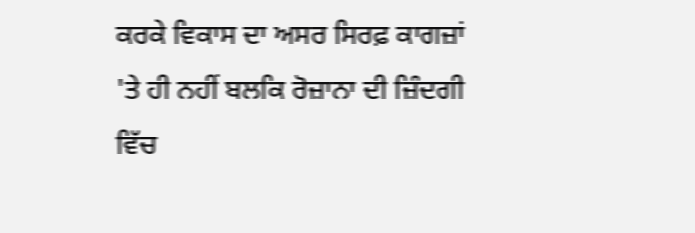ਕਰਕੇ ਵਿਕਾਸ ਦਾ ਅਸਰ ਸਿਰਫ਼ ਕਾਗਜ਼ਾਂ 'ਤੇ ਹੀ ਨਹੀਂ ਬਲਕਿ ਰੋਜ਼ਾਨਾ ਦੀ ਜ਼ਿੰਦਗੀ ਵਿੱਚ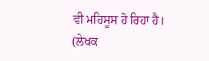ਵੀ ਮਹਿਸੂਸ ਹੋ ਰਿਹਾ ਹੈ।
(ਲੇਖਕ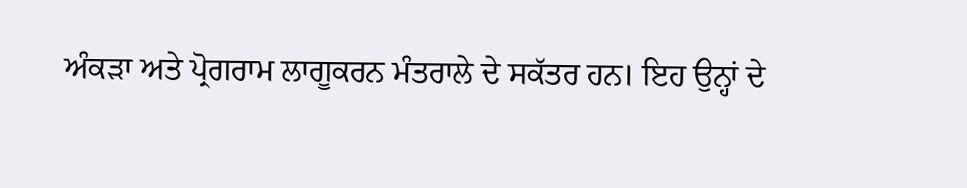ਅੰਕੜਾ ਅਤੇ ਪ੍ਰੋਗਰਾਮ ਲਾਗੂਕਰਨ ਮੰਤਰਾਲੇ ਦੇ ਸਕੱਤਰ ਹਨ। ਇਹ ਉਨ੍ਹਾਂ ਦੇ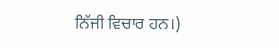ਨਿੱਜੀ ਵਿਚਾਰ ਹਨ।)